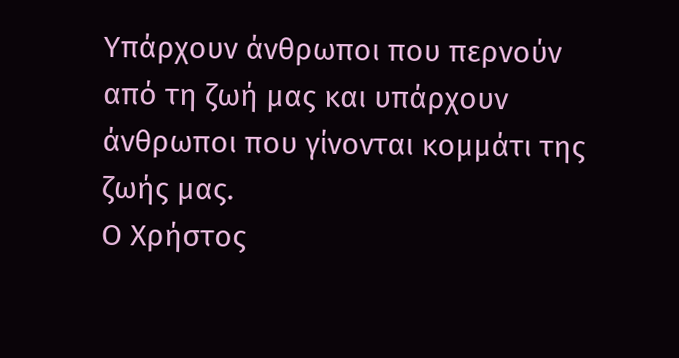Υπάρχουν άνθρωποι που περνούν από τη ζωή μας και υπάρχουν άνθρωποι που γίνονται κομμάτι της ζωής μας.
Ο Χρήστος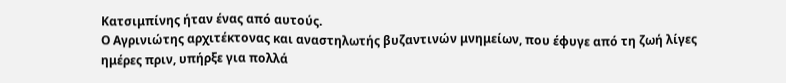Κατσιμπίνης ήταν ένας από αυτούς.
Ο Αγρινιώτης αρχιτέκτονας και αναστηλωτής βυζαντινών μνημείων, που έφυγε από τη ζωή λίγες ημέρες πριν, υπήρξε για πολλά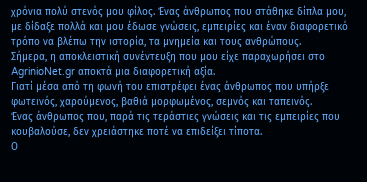χρόνια πολύ στενός μου φίλος. Ένας άνθρωπος που στάθηκε δίπλα μου, με δίδαξε πολλά και μου έδωσε γνώσεις, εμπειρίες και έναν διαφορετικό τρόπο να βλέπω την ιστορία, τα μνημεία και τους ανθρώπους.
Σήμερα, η αποκλειστική συνέντευξη που μου είχε παραχωρήσει στο AgrinioNet.gr αποκτά μια διαφορετική αξία.
Γιατί μέσα από τη φωνή του επιστρέφει ένας άνθρωπος που υπήρξε φωτεινός, χαρούμενος, βαθιά μορφωμένος, σεμνός και ταπεινός.
Ένας άνθρωπος που, παρά τις τεράστιες γνώσεις και τις εμπειρίες που κουβαλούσε, δεν χρειάστηκε ποτέ να επιδείξει τίποτα.
Ο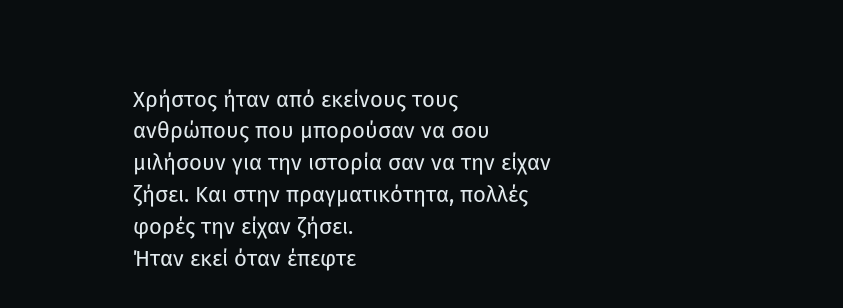Χρήστος ήταν από εκείνους τους ανθρώπους που μπορούσαν να σου μιλήσουν για την ιστορία σαν να την είχαν ζήσει. Και στην πραγματικότητα, πολλές φορές την είχαν ζήσει.
Ήταν εκεί όταν έπεφτε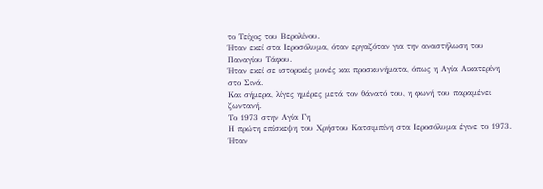το Τείχος του Βερολίνου.
Ήταν εκεί στα Ιεροσόλυμα, όταν εργαζόταν για την αναστήλωση του Παναγίου Τάφου.
Ήταν εκεί σε ιστορικές μονές και προσκυνήματα, όπως η Αγία Αικατερίνη στο Σινά.
Και σήμερα, λίγες ημέρες μετά τον θάνατό του, η φωνή του παραμένει ζωντανή.
Το 1973 στην Αγία Γη
Η πρώτη επίσκεψη του Χρήστου Κατσιμπίνη στα Ιεροσόλυμα έγινε το 1973.
Ήταν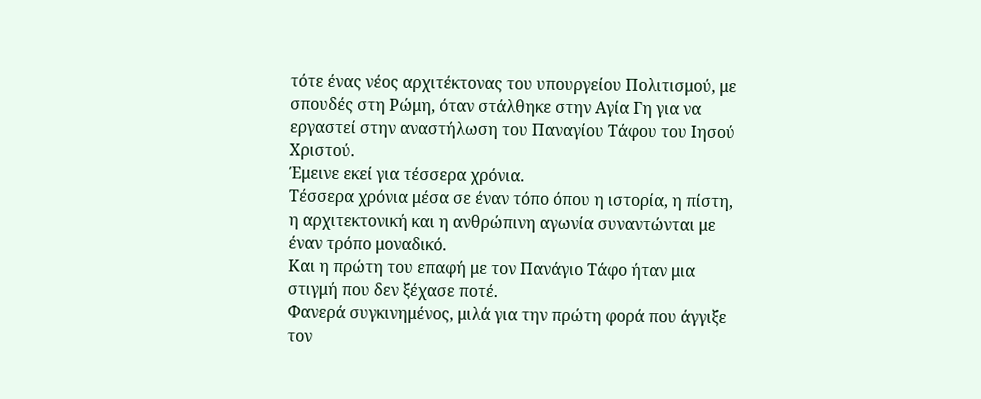τότε ένας νέος αρχιτέκτονας του υπουργείου Πολιτισμού, με σπουδές στη Ρώμη, όταν στάλθηκε στην Αγία Γη για να εργαστεί στην αναστήλωση του Παναγίου Τάφου του Ιησού Χριστού.
Έμεινε εκεί για τέσσερα χρόνια.
Τέσσερα χρόνια μέσα σε έναν τόπο όπου η ιστορία, η πίστη, η αρχιτεκτονική και η ανθρώπινη αγωνία συναντώνται με έναν τρόπο μοναδικό.
Και η πρώτη του επαφή με τον Πανάγιο Τάφο ήταν μια στιγμή που δεν ξέχασε ποτέ.
Φανερά συγκινημένος, μιλά για την πρώτη φορά που άγγιξε τον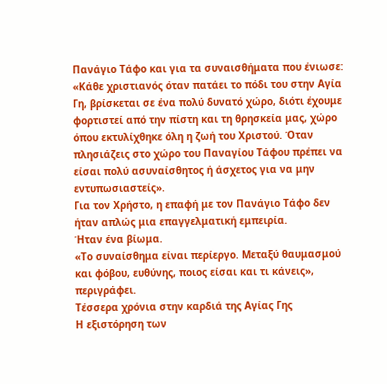Πανάγιο Τάφο και για τα συναισθήματα που ένιωσε:
«Κάθε χριστιανός όταν πατάει το πόδι του στην Αγία Γη, βρίσκεται σε ένα πολύ δυνατό χώρο, διότι έχουμε φορτιστεί από την πίστη και τη θρησκεία μας, χώρο όπου εκτυλίχθηκε όλη η ζωή του Χριστού. Όταν πλησιάζεις στο χώρο του Παναγίου Τάφου πρέπει να είσαι πολύ ασυναίσθητος ή άσχετος για να μην εντυπωσιαστείς».
Για τον Χρήστο, η επαφή με τον Πανάγιο Τάφο δεν ήταν απλώς μια επαγγελματική εμπειρία.
Ήταν ένα βίωμα.
«Το συναίσθημα είναι περίεργο. Μεταξύ θαυμασμού και φόβου, ευθύνης, ποιος είσαι και τι κάνεις», περιγράφει.
Τέσσερα χρόνια στην καρδιά της Αγίας Γης
Η εξιστόρηση των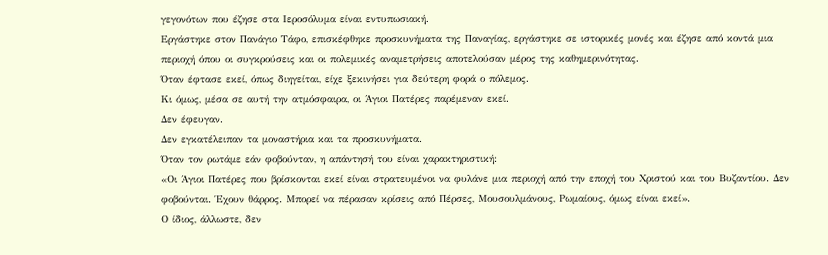γεγονότων που έζησε στα Ιεροσόλυμα είναι εντυπωσιακή.
Εργάστηκε στον Πανάγιο Τάφο, επισκέφθηκε προσκυνήματα της Παναγίας, εργάστηκε σε ιστορικές μονές και έζησε από κοντά μια περιοχή όπου οι συγκρούσεις και οι πολεμικές αναμετρήσεις αποτελούσαν μέρος της καθημερινότητας.
Όταν έφτασε εκεί, όπως διηγείται, είχε ξεκινήσει για δεύτερη φορά ο πόλεμος.
Κι όμως, μέσα σε αυτή την ατμόσφαιρα, οι Άγιοι Πατέρες παρέμεναν εκεί.
Δεν έφευγαν.
Δεν εγκατέλειπαν τα μοναστήρια και τα προσκυνήματα.
Όταν τον ρωτάμε εάν φοβούνταν, η απάντησή του είναι χαρακτηριστική:
«Οι Άγιοι Πατέρες που βρίσκονται εκεί είναι στρατευμένοι να φυλάνε μια περιοχή από την εποχή του Χριστού και του Βυζαντίου. Δεν φοβούνται. Έχουν θάρρος. Μπορεί να πέρασαν κρίσεις από Πέρσες, Μουσουλμάνους, Ρωμαίους, όμως είναι εκεί».
Ο ίδιος, άλλωστε, δεν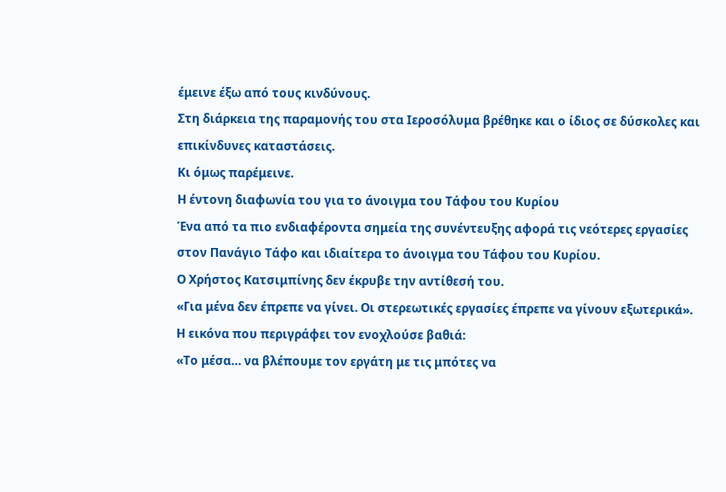έμεινε έξω από τους κινδύνους.
Στη διάρκεια της παραμονής του στα Ιεροσόλυμα βρέθηκε και ο ίδιος σε δύσκολες και επικίνδυνες καταστάσεις.
Κι όμως παρέμεινε.
Η έντονη διαφωνία του για το άνοιγμα του Τάφου του Κυρίου
Ένα από τα πιο ενδιαφέροντα σημεία της συνέντευξης αφορά τις νεότερες εργασίες στον Πανάγιο Τάφο και ιδιαίτερα το άνοιγμα του Τάφου του Κυρίου.
Ο Χρήστος Κατσιμπίνης δεν έκρυβε την αντίθεσή του.
«Για μένα δεν έπρεπε να γίνει. Οι στερεωτικές εργασίες έπρεπε να γίνουν εξωτερικά».
Η εικόνα που περιγράφει τον ενοχλούσε βαθιά:
«Το μέσα… να βλέπουμε τον εργάτη με τις μπότες να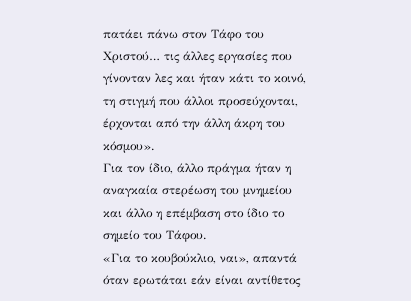πατάει πάνω στον Τάφο του Χριστού… τις άλλες εργασίες που γίνονταν λες και ήταν κάτι το κοινό, τη στιγμή που άλλοι προσεύχονται, έρχονται από την άλλη άκρη του κόσμου».
Για τον ίδιο, άλλο πράγμα ήταν η αναγκαία στερέωση του μνημείου και άλλο η επέμβαση στο ίδιο το σημείο του Τάφου.
«Για το κουβούκλιο, ναι», απαντά όταν ερωτάται εάν είναι αντίθετος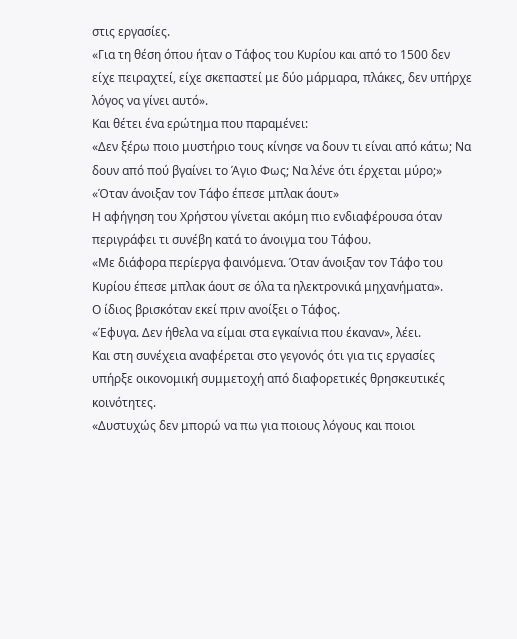στις εργασίες.
«Για τη θέση όπου ήταν ο Τάφος του Κυρίου και από το 1500 δεν είχε πειραχτεί, είχε σκεπαστεί με δύο μάρμαρα, πλάκες, δεν υπήρχε λόγος να γίνει αυτό».
Και θέτει ένα ερώτημα που παραμένει:
«Δεν ξέρω ποιο μυστήριο τους κίνησε να δουν τι είναι από κάτω; Να δουν από πού βγαίνει το Άγιο Φως; Να λένε ότι έρχεται μύρο;»
«Όταν άνοιξαν τον Τάφο έπεσε μπλακ άουτ»
Η αφήγηση του Χρήστου γίνεται ακόμη πιο ενδιαφέρουσα όταν περιγράφει τι συνέβη κατά το άνοιγμα του Τάφου.
«Με διάφορα περίεργα φαινόμενα. Όταν άνοιξαν τον Τάφο του Κυρίου έπεσε μπλακ άουτ σε όλα τα ηλεκτρονικά μηχανήματα».
Ο ίδιος βρισκόταν εκεί πριν ανοίξει ο Τάφος.
«Έφυγα. Δεν ήθελα να είμαι στα εγκαίνια που έκαναν», λέει.
Και στη συνέχεια αναφέρεται στο γεγονός ότι για τις εργασίες υπήρξε οικονομική συμμετοχή από διαφορετικές θρησκευτικές κοινότητες.
«Δυστυχώς δεν μπορώ να πω για ποιους λόγους και ποιοι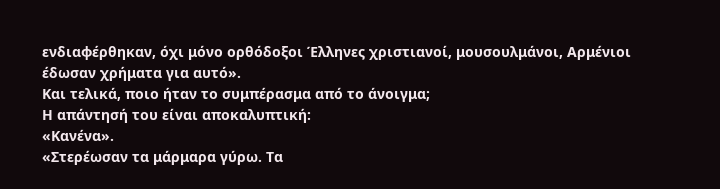ενδιαφέρθηκαν, όχι μόνο ορθόδοξοι Έλληνες χριστιανοί, μουσουλμάνοι, Αρμένιοι έδωσαν χρήματα για αυτό».
Και τελικά, ποιο ήταν το συμπέρασμα από το άνοιγμα;
Η απάντησή του είναι αποκαλυπτική:
«Κανένα».
«Στερέωσαν τα μάρμαρα γύρω. Τα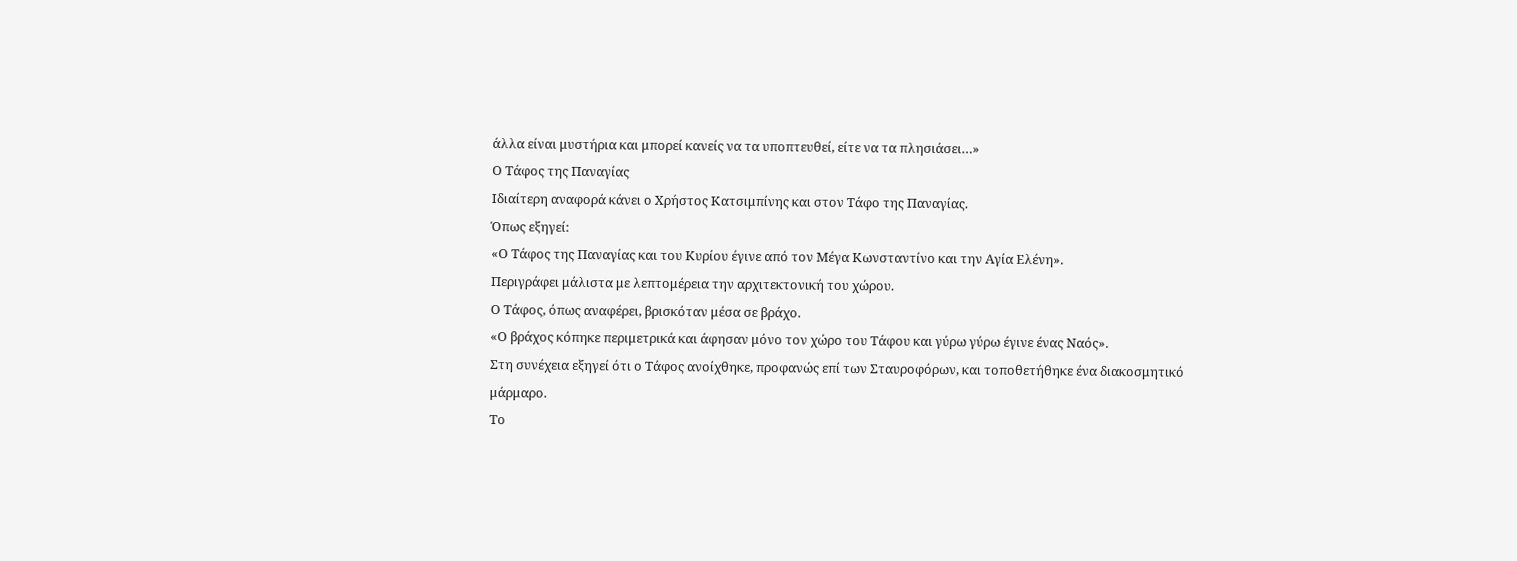άλλα είναι μυστήρια και μπορεί κανείς να τα υποπτευθεί, είτε να τα πλησιάσει…»
Ο Τάφος της Παναγίας
Ιδιαίτερη αναφορά κάνει ο Χρήστος Κατσιμπίνης και στον Τάφο της Παναγίας.
Όπως εξηγεί:
«Ο Τάφος της Παναγίας και του Κυρίου έγινε από τον Μέγα Κωνσταντίνο και την Αγία Ελένη».
Περιγράφει μάλιστα με λεπτομέρεια την αρχιτεκτονική του χώρου.
Ο Τάφος, όπως αναφέρει, βρισκόταν μέσα σε βράχο.
«Ο βράχος κόπηκε περιμετρικά και άφησαν μόνο τον χώρο του Τάφου και γύρω γύρω έγινε ένας Ναός».
Στη συνέχεια εξηγεί ότι ο Τάφος ανοίχθηκε, προφανώς επί των Σταυροφόρων, και τοποθετήθηκε ένα διακοσμητικό μάρμαρο.
Το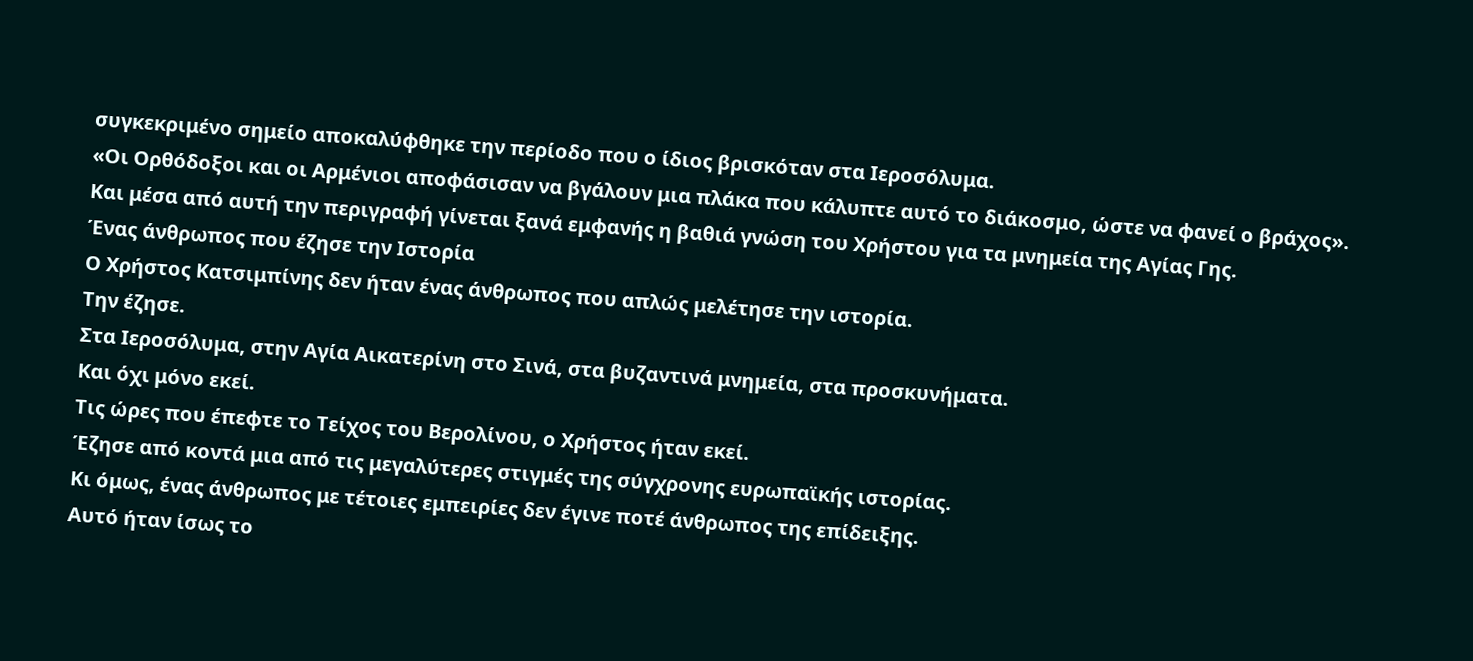συγκεκριμένο σημείο αποκαλύφθηκε την περίοδο που ο ίδιος βρισκόταν στα Ιεροσόλυμα.
«Οι Ορθόδοξοι και οι Αρμένιοι αποφάσισαν να βγάλουν μια πλάκα που κάλυπτε αυτό το διάκοσμο, ώστε να φανεί ο βράχος».
Και μέσα από αυτή την περιγραφή γίνεται ξανά εμφανής η βαθιά γνώση του Χρήστου για τα μνημεία της Αγίας Γης.
Ένας άνθρωπος που έζησε την Ιστορία
Ο Χρήστος Κατσιμπίνης δεν ήταν ένας άνθρωπος που απλώς μελέτησε την ιστορία.
Την έζησε.
Στα Ιεροσόλυμα, στην Αγία Αικατερίνη στο Σινά, στα βυζαντινά μνημεία, στα προσκυνήματα.
Και όχι μόνο εκεί.
Τις ώρες που έπεφτε το Τείχος του Βερολίνου, ο Χρήστος ήταν εκεί.
Έζησε από κοντά μια από τις μεγαλύτερες στιγμές της σύγχρονης ευρωπαϊκής ιστορίας.
Κι όμως, ένας άνθρωπος με τέτοιες εμπειρίες δεν έγινε ποτέ άνθρωπος της επίδειξης.
Αυτό ήταν ίσως το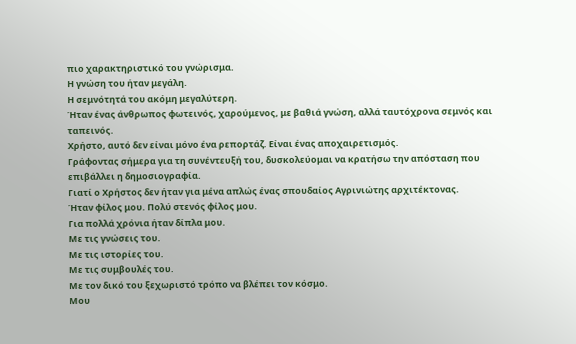πιο χαρακτηριστικό του γνώρισμα.
Η γνώση του ήταν μεγάλη.
Η σεμνότητά του ακόμη μεγαλύτερη.
Ήταν ένας άνθρωπος φωτεινός, χαρούμενος, με βαθιά γνώση, αλλά ταυτόχρονα σεμνός και ταπεινός.
Χρήστο, αυτό δεν είναι μόνο ένα ρεπορτάζ. Είναι ένας αποχαιρετισμός.
Γράφοντας σήμερα για τη συνέντευξή του, δυσκολεύομαι να κρατήσω την απόσταση που επιβάλλει η δημοσιογραφία.
Γιατί ο Χρήστος δεν ήταν για μένα απλώς ένας σπουδαίος Αγρινιώτης αρχιτέκτονας.
Ήταν φίλος μου. Πολύ στενός φίλος μου.
Για πολλά χρόνια ήταν δίπλα μου.
Με τις γνώσεις του.
Με τις ιστορίες του.
Με τις συμβουλές του.
Με τον δικό του ξεχωριστό τρόπο να βλέπει τον κόσμο.
Μου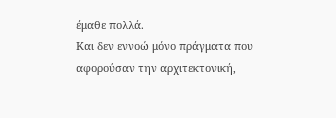έμαθε πολλά.
Και δεν εννοώ μόνο πράγματα που αφορούσαν την αρχιτεκτονική,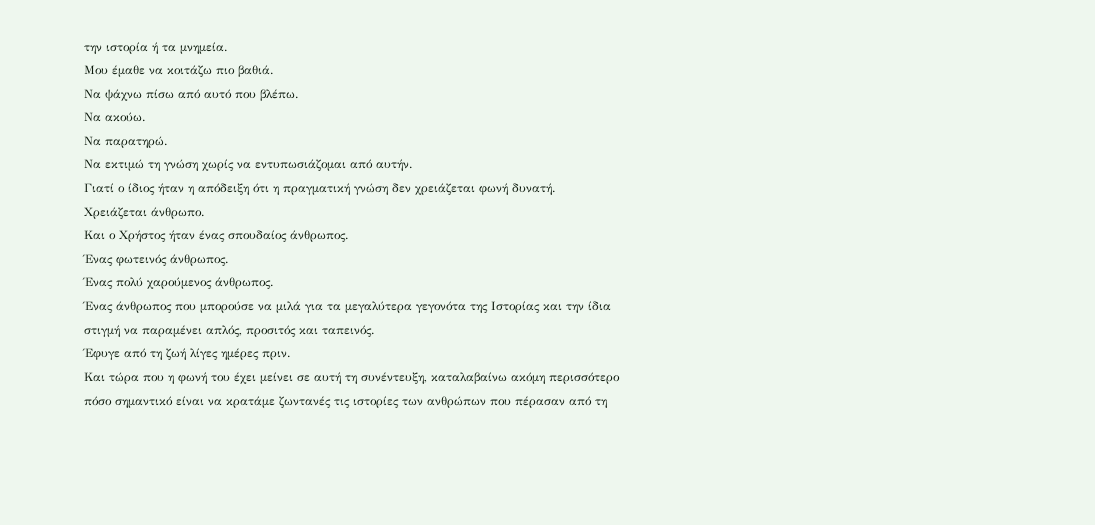την ιστορία ή τα μνημεία.
Μου έμαθε να κοιτάζω πιο βαθιά.
Να ψάχνω πίσω από αυτό που βλέπω.
Να ακούω.
Να παρατηρώ.
Να εκτιμώ τη γνώση χωρίς να εντυπωσιάζομαι από αυτήν.
Γιατί ο ίδιος ήταν η απόδειξη ότι η πραγματική γνώση δεν χρειάζεται φωνή δυνατή.
Χρειάζεται άνθρωπο.
Και ο Χρήστος ήταν ένας σπουδαίος άνθρωπος.
Ένας φωτεινός άνθρωπος.
Ένας πολύ χαρούμενος άνθρωπος.
Ένας άνθρωπος που μπορούσε να μιλά για τα μεγαλύτερα γεγονότα της Ιστορίας και την ίδια στιγμή να παραμένει απλός, προσιτός και ταπεινός.
Έφυγε από τη ζωή λίγες ημέρες πριν.
Και τώρα που η φωνή του έχει μείνει σε αυτή τη συνέντευξη, καταλαβαίνω ακόμη περισσότερο πόσο σημαντικό είναι να κρατάμε ζωντανές τις ιστορίες των ανθρώπων που πέρασαν από τη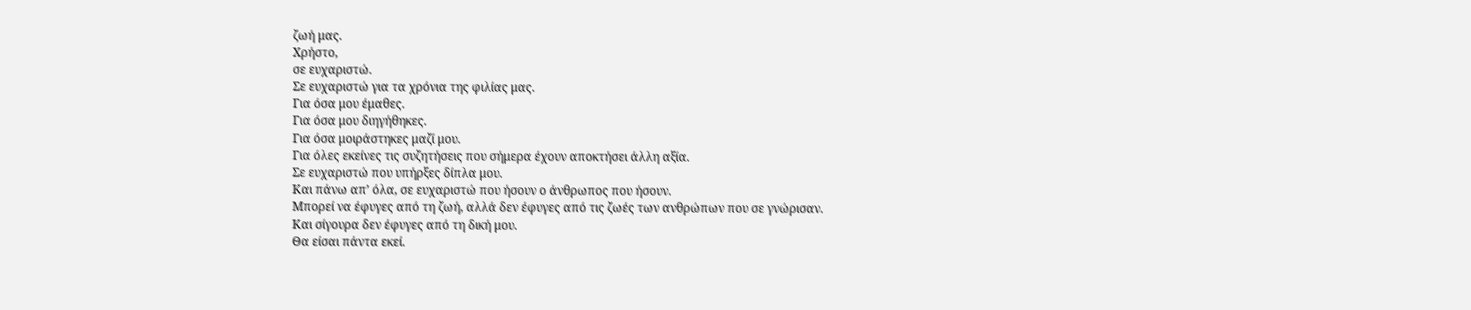ζωή μας.
Χρήστο,
σε ευχαριστώ.
Σε ευχαριστώ για τα χρόνια της φιλίας μας.
Για όσα μου έμαθες.
Για όσα μου διηγήθηκες.
Για όσα μοιράστηκες μαζί μου.
Για όλες εκείνες τις συζητήσεις που σήμερα έχουν αποκτήσει άλλη αξία.
Σε ευχαριστώ που υπήρξες δίπλα μου.
Και πάνω απ’ όλα, σε ευχαριστώ που ήσουν ο άνθρωπος που ήσουν.
Μπορεί να έφυγες από τη ζωή, αλλά δεν έφυγες από τις ζωές των ανθρώπων που σε γνώρισαν.
Και σίγουρα δεν έφυγες από τη δική μου.
Θα είσαι πάντα εκεί.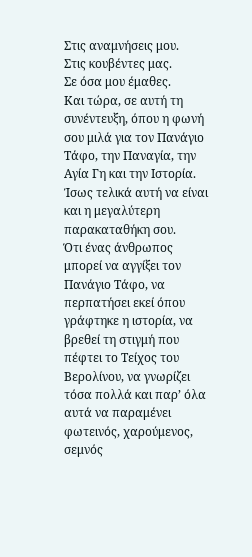Στις αναμνήσεις μου.
Στις κουβέντες μας.
Σε όσα μου έμαθες.
Και τώρα, σε αυτή τη συνέντευξη, όπου η φωνή σου μιλά για τον Πανάγιο Τάφο, την Παναγία, την Αγία Γη και την Ιστορία.
Ίσως τελικά αυτή να είναι και η μεγαλύτερη παρακαταθήκη σου.
Ότι ένας άνθρωπος μπορεί να αγγίξει τον Πανάγιο Τάφο, να περπατήσει εκεί όπου γράφτηκε η ιστορία, να βρεθεί τη στιγμή που πέφτει το Τείχος του Βερολίνου, να γνωρίζει τόσα πολλά και παρ’ όλα αυτά να παραμένει φωτεινός, χαρούμενος, σεμνός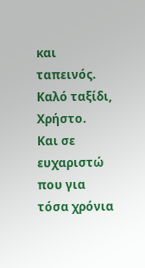και ταπεινός.
Καλό ταξίδι, Χρήστο.
Και σε ευχαριστώ που για τόσα χρόνια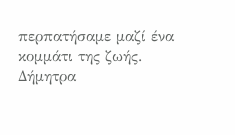περπατήσαμε μαζί ένα κομμάτι της ζωής.
Δήμητρα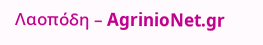Λαοπόδη – AgrinioNet.gr